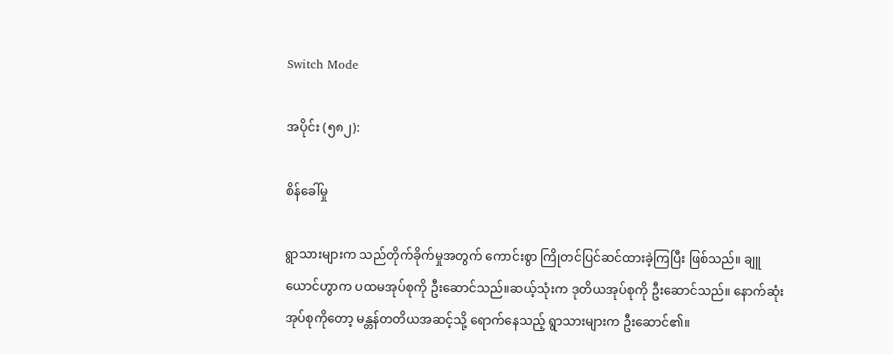Switch Mode

အပိုင်း (၅၈၂):

စိန်ခေါ်မှု

ရွာသားများက သည်တိုက်ခိုက်မှုအတွက် ကောင်းစွာ ကြိုတင်ပြင်ဆင်ထားခဲ့ကြပြီး ဖြစ်သည်။ ချူယောင်ဟွာက ပထမအုပ်စုကို ဦးဆောင်သည်။ဆယ့်သုံးက ဒုတိယအုပ်စုကို ဦးဆောင်သည်။ နောက်ဆုံးအုပ်စုကိုတော့ မန္တန်တတိယအဆင့်သို့ ရောက်နေသည့် ရွာသားများက ဦးဆောင်၏။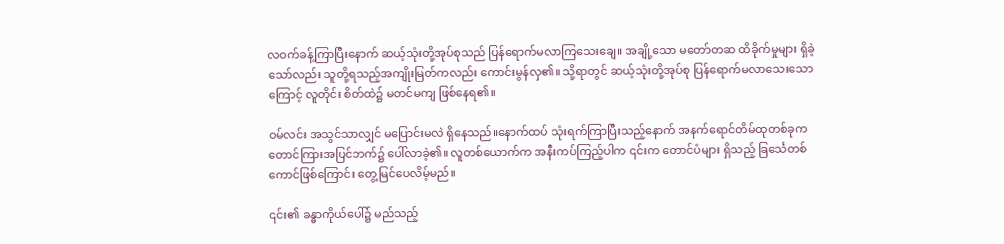လဝက်ခန့်ကြာပြီးနောက် ဆယ့်သုံးတို့အုပ်စုသည် ပြန်ရောက်မလာကြသေးချေ။ အချို့သော မတော်တဆ ထိခိုက်မှုများ ရှိခဲ့သော်လည်း သူတို့ရသည့်အကျိုးမြတ်ကလည်း ကောင်းမွန်လှ၏။ သို့ရာတွင် ဆယ့်သုံးတို့အုပ်စု ပြန်ရောက်မလာသေးသောကြောင့် လူတိုင်း စိတ်ထဲ၌ မတင်မကျ ဖြစ်နေရ၏။

ဝမ်လင်း အသွင်သာလျှင် မပြောင်းမလဲ ရှိနေသည်။နောက်ထပ် သုံးရက်ကြာပြီးသည့်နောက် အနက်ရောင်တိမ်ထုတစ်ခုက တောင်ကြားအပြင်ဘက်၌ ပေါ်လာခဲ့၏။ လူတစ်ယောက်က အနီးကပ်ကြည့်ပါက ၎င်းက တောင်ပံများ ရှိသည့် ခြင်္သေတစ်ကောင်ဖြစ်ကြောင်း တွေ့မြင်ပေလိမ့်မည်။

၎င်း၏ ခန္ဓာကိုယ်ပေါ်၌ မည်သည့်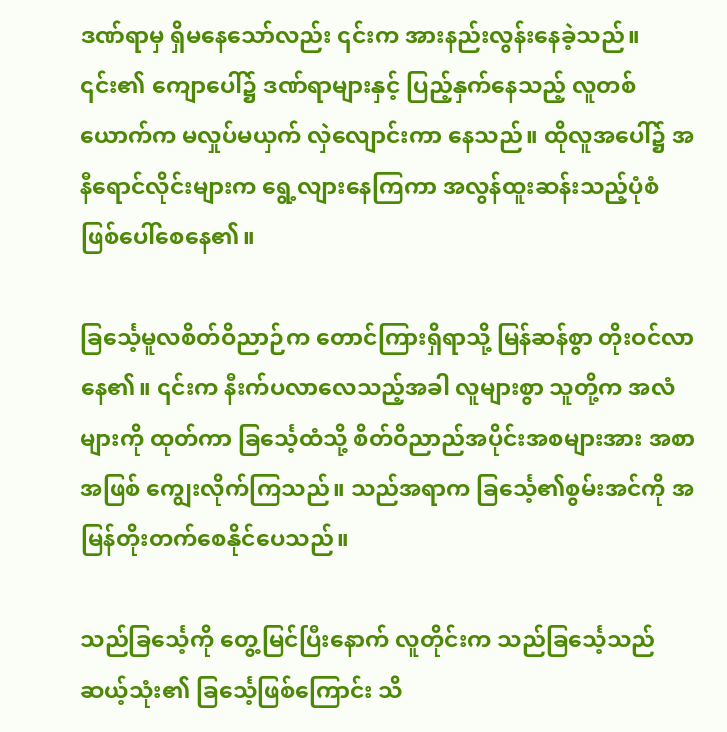ဒဏ်ရာမှ ရှိမနေသော်လည်း ၎င်းက အားနည်းလွန်းနေခဲ့သည်။ ၎င်း၏ ကျောပေါ်၌ ဒဏ်ရာများနှင့် ပြည့်နှက်နေသည့် လူတစ်ယောက်က မလှုပ်မယှက် လှဲလျောင်းကာ နေသည်။ ထိုလူအပေါ်၌ အနီရောင်လိုင်းများက ရွေ့လျားနေကြကာ အလွန်ထူးဆန်းသည့်ပုံစံ ဖြစ်ပေါ်စေနေ၏။

ခြင်္သေ့မူလစိတ်ဝိညာဉ်က တောင်ကြားရှိရာသို့ မြန်ဆန်စွာ တိုးဝင်လာနေ၏။ ၎င်းက နီးက်ပလာလေသည့်အခါ လူများစွာ သူတို့က အလံများကို ထုတ်ကာ ခြင်္သေ့ထံသို့ စိတ်ဝိညာည်အပိုင်းအစများအား အစာအဖြစ် ကျွေးလိုက်ကြသည်။ သည်အရာက ခြင်္သေ့၏စွမ်းအင်ကို အမြန်တိုးတက်စေနိုင်ပေသည်။

သည်ခြင်္သေ့ကို တွေ့မြင်ပြီးနောက် လူတိုင်းက သည်ခြင်္သေ့သည် ဆယ့်သုံး၏ ခြင်္သေ့ဖြစ်ကြောင်း သိ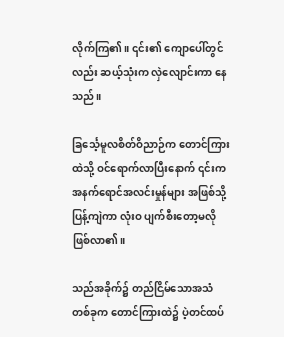လိုက်ကြ၏။ ၎င်း၏ ကျောပေါ်တွင်လည်း ဆယ့်သုံးက လှဲလျောင်းကာ နေသည်။

ခြင်္သေ့မူလစိတ်ဝိညာဉ်က တောင်ကြားထဲသို့ ဝင်ရောက်လာပြီးနောက် ၎င်းက အနက်ရောင်အလင်းမှုန်များ အဖြစ်သို့ ပြန့်ကျဲကာ လုံးဝ ပျက်စီးတော့မလို ဖြစ်လာ၏။

သည်အခိုက်၌ တည်ငြိမ်သောအသံတစ်ခုက တောင်ကြားထဲ၌ ပဲ့တင်ထပ်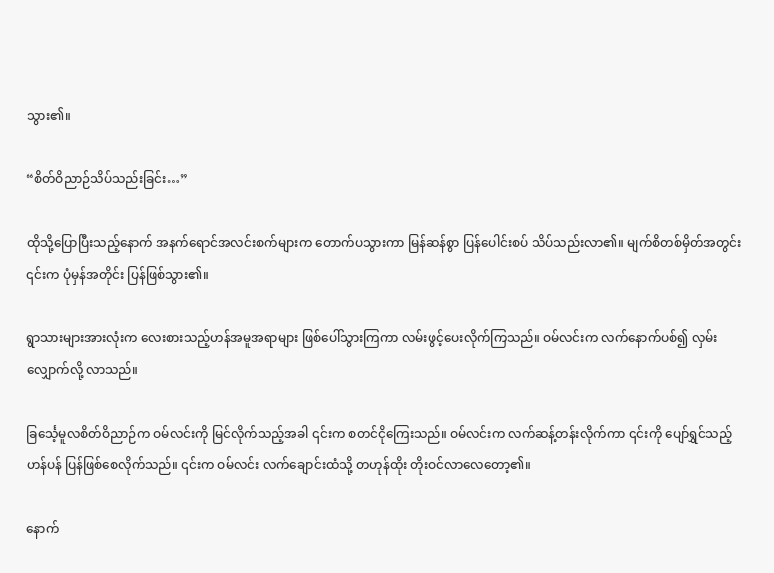သွား၏။

“စိတ်ဝိညာဉ်သိပ်သည်းခြင်း…”

ထိုသို့ပြောပြီးသည့်နောက် အနက်ရောင်အလင်းစက်များက တောက်ပသွားကာ မြန်ဆန်စွာ ပြန်ပေါင်းစပ် သိပ်သည်းလာ၏။ မျက်စိတစ်မှိတ်အတွင်း ၎င်းက ပုံမှန်အတိုင်း ပြန်ဖြစ်သွား၏။

ရွာသားများအားလုံးက လေးစားသည့်ဟန်အမူအရာများ ဖြစ်ပေါ်သွားကြကာ လမ်းဖွင့်ပေးလိုက်ကြသည်။ ဝမ်လင်းက လက်နောက်ပစ်၍ လှမ်းလျှောက်လို့ လာသည်။

ခြင်္သေ့မူလစိတ်ဝိညာဉ်က ဝမ်လင်းကို မြင်လိုက်သည့်အခါ ၎င်းက စတင်ငိုကြေးသည်။ ဝမ်လင်းက လက်ဆန့်တန်းလိုက်ကာ ၎င်းကို ပျော်ရွှင်သည့်ဟန်ပန် ပြန်ဖြစ်စေလိုက်သည်။ ၎င်းက ဝမ်လင်း လက်ချောင်းထံသို့ တဟုန်ထိုး တိုးဝင်လာလေတော့၏။

နောက်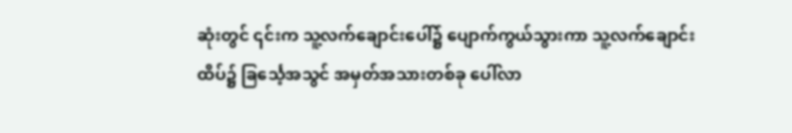ဆုံးတွင် ၎င်းက သူ့လက်ချောင်းပေါ်၌ ပျောက်ကွယ်သွားကာ သူ့လက်ချောင်းထိပ်၌ ခြင်္သေ့အသွင် အမှတ်အသားတစ်ခု ပေါ်လာ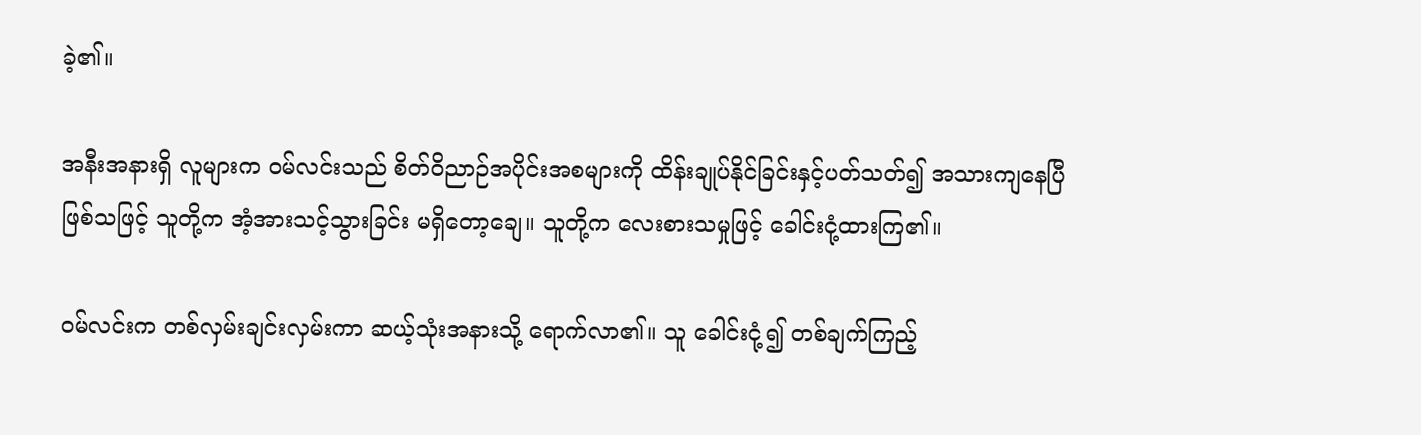ခဲ့၏။

အနီးအနားရှိ လူများက ဝမ်လင်းသည် စိတ်ဝိညာဉ်အပိုင်းအစများကို ထိန်းချုပ်နိုင်ခြင်းနှင့်ပတ်သတ်၍ အသားကျနေပြီ ဖြစ်သဖြင့် သူတို့က အံ့အားသင့်သွားခြင်း မရှိတော့ချေ။ သူတို့က လေးစားသမှုဖြင့် ခေါင်းငုံ့ထားကြ၏။

ဝမ်လင်းက တစ်လှမ်းချင်းလှမ်းကာ ဆယ့်သုံးအနားသို့ ရောက်လာ၏။ သူ ခေါင်းငုံ့၍ တစ်ချက်ကြည့်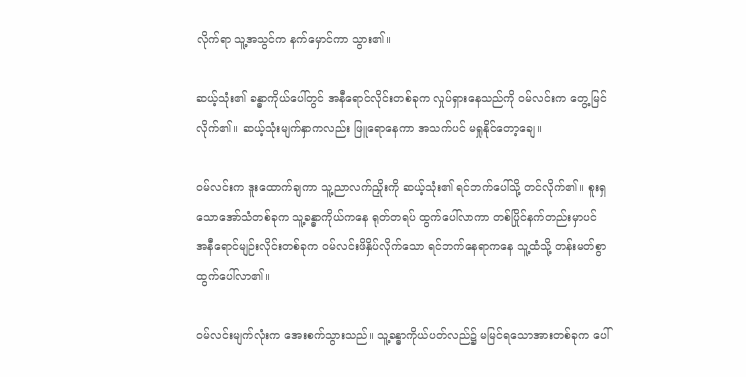လိုက်ရာ သူ့အသွင်က နက်မှောင်ကာ သွား၏။

ဆယ့်သုံး၏ ခန္ဓာကိုယ်ပေါ်တွင် အနီရောင်လိုင်းတစ်ခုက လှုပ်ရှားနေသည်ကို ဝမ်လင်းက တွေ့မြင်လိုက်၏။ ဆယ့်သုံးမျက်နှာကလည်း ဖြူရောနေကာ အသက်ပင် မရှုနိုင်တော့ချေ။

ဝမ်လင်းက ဒူးထောက်ချကာ သူ့ညာလက်ညှိုးကို ဆယ့်သုံး၏ ရင်ဘက်ပေါ်သို့ တင်လိုက်၏။ စူးရှသောအော်သံတစ်ခုက သူ့ခန္ဓာကိုယ်ကနေ ရုတ်တရပ် ထွက်ပေါ်လာကာ တစ်ပြိုင်နက်တည်းမှာပင် အနီရောင်မျဉ်းလိုင်းတစ်ခုက ဝမ်လင်းဖိနှိပ်လိုက်သော ရင်ဘက်နေရာကနေ သူ့ထံသို့ တန်းမတ်စွာ ထွက်ပေါ်လာ၏။

ဝမ်လင်းမျက်လုံးက အေးစက်သွားသည်။ သူ့ခန္ဓာကိုယ်ပတ်လည်၌ မမြင်ရသောအားတစ်ခုက ပေါ်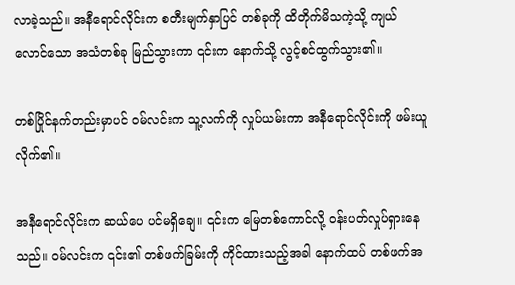လာခဲ့သည်။ အနီရောင်လိုင်းက စတီးမျက်နှာပြင် တစ်ခုကို ထိတိုက်မိသကဲ့သို့ ကျယ်လောင်သော အသံတစ်ခု မြည်သွားကာ ၎င်းက နောက်သို့ လွင့်စင်ထွက်သွား၏။

တစ်ပြိုင်နက်တည်းမှာပင် ဝမ်လင်းက သူ့လက်ကို လှုပ်ယမ်းကာ အနီရောင်လိုင်းကို ဖမ်းယူလိုက်၏။

အနီရောင်လိုင်းက ဆယ်ပေ ပင်မရှိချေ။ ၎င်းက မြေတစ်ကောင်လို့ ဝန်းပတ်လှုပ်ရှားနေသည်။ ဝမ်လင်းက ၎င်း၏ တစ်ဖက်ခြမ်းကို ကိုင်ထားသည့်အခါ နောက်ထပ် တစ်ဖက်အ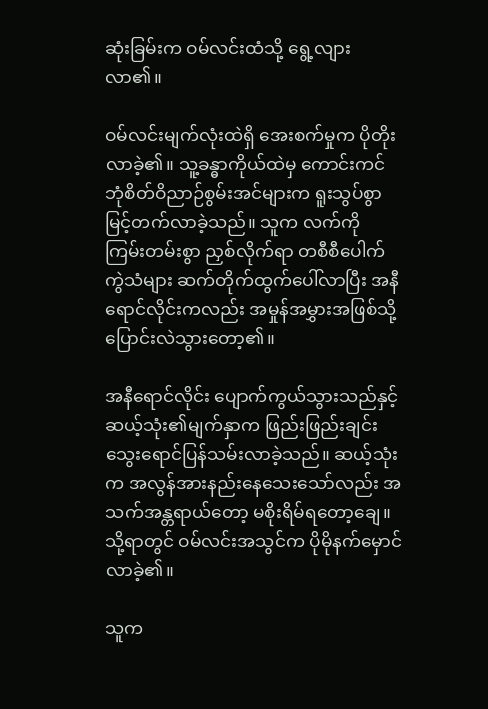ဆုံးခြမ်းက ဝမ်လင်းထံသို့ ရွေ့လျားလာ၏။

ဝမ်လင်းမျက်လုံးထဲရှိ အေးစက်မှုက ပိုတိုးလာခဲ့၏။ သူ့ခန္ဓာကိုယ်ထဲမှ ကောင်းကင်ဘုံစိတ်ဝိညာဉ်စွမ်းအင်များက ရူးသွပ်စွာ မြင့်တက်လာခဲ့သည်။ သူက လက်ကို ကြမ်းတမ်းစွာ ညှစ်လိုက်ရာ တစီစီပေါက်ကွဲသံများ ဆက်တိုက်ထွက်ပေါ်လာပြီး အနီရောင်လိုင်းကလည်း အမှုန်အမွှားအဖြစ်သို့ ပြောင်းလဲသွားတော့၏။

အနီရောင်လိုင်း ပျောက်ကွယ်သွားသည်နှင့် ဆယ့်သုံး၏မျက်နှာက ဖြည်းဖြည်းချင်း သွေးရောင်ပြန်သမ်းလာခဲ့သည်။ ဆယ့်သုံးက အလွန်အားနည်းနေသေးသော်လည်း အသက်အန္တရာယ်တော့ မစိုးရိမ်ရတော့ချေ။ သို့ရာတွင် ဝမ်လင်းအသွင်က ပိုမိုနက်မှောင်လာခဲ့၏။

သူက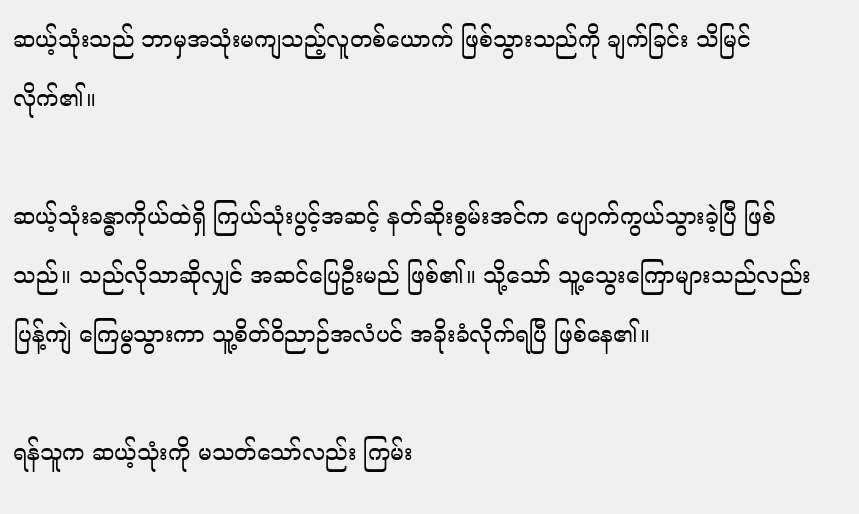ဆယ့်သုံးသည် ဘာမှအသုံးမကျသည့်လူတစ်ယောက် ဖြစ်သွားသည်ကို ချက်ခြင်း သိမြင်လိုက်၏။

ဆယ့်သုံးခန္ဓာကိုယ်ထဲရှိ ကြယ်သုံးပွင့်အဆင့် နတ်ဆိုးစွမ်းအင်က ပျောက်ကွယ်သွားခဲ့ပြီ ဖြစ်သည်။ သည်လိုသာဆိုလျှင် အဆင်ပြေဦးမည် ဖြစ်၏။ သို့သော် သူ့သွေးကြောများသည်လည်း ပြန့်ကျဲ ကြေမွသွားကာ သူ့စိတ်ဝိညာဉ်အလံပင် အခိုးခံလိုက်ရပြီ ဖြစ်နေ၏။

ရန်သူက ဆယ့်သုံးကို မသတ်သော်လည်း ကြမ်း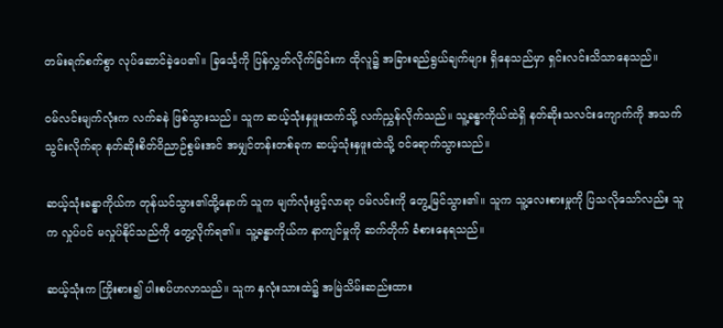တမ်းရက်စက်စွာ လုပ်ဆောင်ခဲ့ပေ၏။ ခြင်္သေ့ကို ပြန်လွှတ်လိုက်ခြင်းက ထိုလူ၌ အခြားရည်ရွယ်ချက်များ ရှိနေသည်မှာ ရှင်းလင်းသိသာနေသည်။

ဝမ်လင်းမျက်လုံးက လက်ခနဲ ဖြစ်သွားသည်။ သူက ဆယ့်သုံးနှဖူးထက်သို့ လက်ညွှန်လိုက်သည်။ သူ့ခန္ဓာကိုယ်ထဲရှိ နတ်ဆိုးသလင်းကျောက်ကို အသက်သွင်းလိုက်ရာ နတ်ဆိုးစိတ်ဝိညာဉ်စွမ်းအင် အမျှင်တန်းတစ်ခုက ဆယ့်သုံးနှဖူးထဲသို့ ဝင်ရောက်သွားသည်။

ဆယ့်သုံးခန္ဓာကိုယ်က တုန်ယင်သွား၏ထို့နောက် သူက မျက်လုံးဖွင့်လာရာ ဝမ်လင်းကို တွေ့မြင်သွား၏။ သူက သူ့လေးစားမှုကို ပြသလိုသော်လည်း သူက လှုပ်ပင် မလှုပ်နိုင်သည်ကို တွေ့လိုက်ရ၏။ သူ့ခန္ဓာကိုယ်က နာကျင်မှုကို ဆက်တိုက် ခံစားနေရသည်။

ဆယ့်သုံးက ကြိုးစား၍ ပါးစပ်ဟလာသည်။ သူက နှလုံးသားထဲ၌ အမြဲသိမ်းဆည်းထား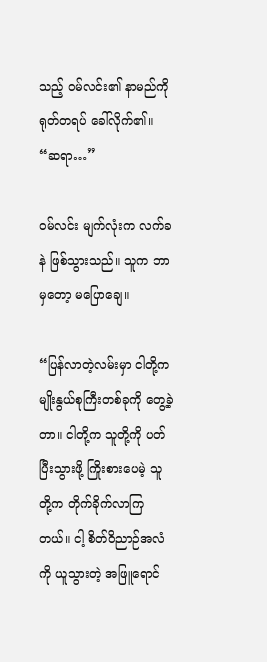သည့် ဝမ်လင်း၏ နာမည်ကို ရုတ်တရပ် ခေါ်လိုက်၏။ “ဆရာ…”

ဝမ်လင်း မျက်လုံးက လက်ခနဲ ဖြစ်သွားသည်။ သူက ဘာမှတော့ မပြောချေ။

“ပြန်လာတဲ့လမ်းမှာ ငါတို့က မျိုးနွယ်စုကြီးတစ်ခုကို တွေ့ခဲ့တာ။ ငါတို့က သူတို့ကို ပတ်ပြီးသွားဖို့ ကြိုးစားပေမဲ့ သူတို့က တိုက်ခိုက်လာကြတယ်။ ငါ့ စိတ်ဝိညာဉ်အလံကို ယူသွားတဲ့ အဖြူရောင်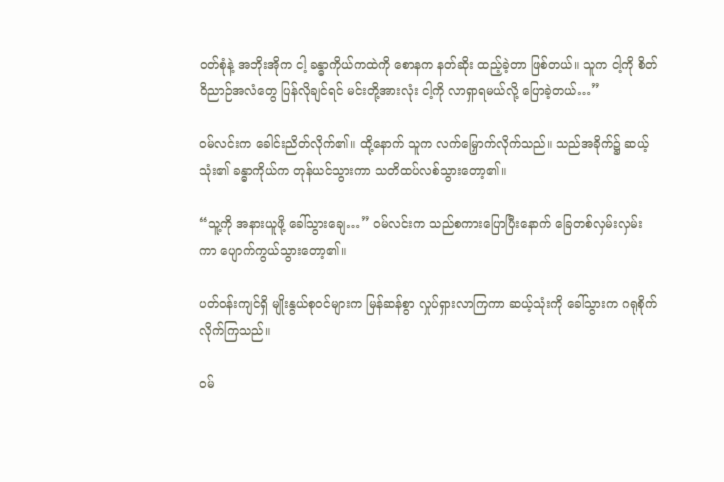ဝတ်စုံနဲ့ အဘိုးအိုက ငါ့ ခန္ဓာကိုယ်ကထဲကို စောနက နတ်ဆိုး ထည့်ခဲ့တာ ဖြစ်တယ်။ သူက ငါ့ကို စိတ်ဝိညာဉ်အလံတွေ ပြန်လိုချင်ရင် မင်းတို့အားလုံး ငါ့ကို လာရှာရမယ်လို့ ပြောခဲ့တယ်…”

ဝမ်လင်းက ခေါင်းညိတ်လိုက်၏။ ထို့နောက် သူက လက်မြှောက်လိုက်သည်။ သည်အခိုက်၌ ဆယ့်သုံး၏ ခန္ဓာကိုယ်က တုန်ယင်သွားကာ သတိထပ်လစ်သွားတော့၏။

“သူ့ကို အနားယူဖို့ ခေါ်သွားချေ…” ဝမ်လင်းက သည်စကားပြောပြီးနောက် ခြေတစ်လှမ်းလှမ်းကာ ပျောက်ကွယ်သွားတော့၏။

ပတ်ဝန်းကျင်ရှိ မျိုးနွယ်စုဝင်များက မြန်ဆန်စွာ လှုပ်ရှားလာကြကာ ဆယ့်သုံးကို ခေါ်သွားက ဂရုစိုက်လိုက်ကြသည်။

ဝမ်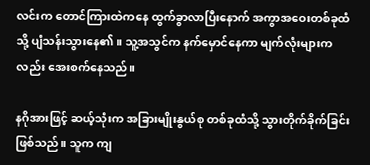လင်းက တောင်ကြားထဲကနေ ထွက်ခွာလာပြီးနောက် အကွာအဝေးတစ်ခုထံသို့ ပျံသန်းသွားနေ၏။ သူ့အသွင်က နက်မှောင်နေကာ မျက်လုံးများကလည်း အေးစက်နေသည်။

နဂိုအားဖြင့် ဆယ့်သုံးက အခြားမျိုးနွယ်စု တစ်ခုထံသို့ သွားတိုက်ခိုက်ခြင်း ဖြစ်သည်။ သူက ကျ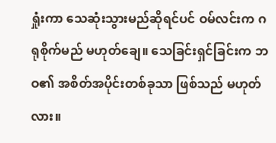ရှုံးကာ သေဆုံးသွားမည်ဆိုရင်ပင် ဝမ်လင်းက ဂရုစိုက်မည် မဟုတ်ချေ။ သေခြင်းရှင်ခြင်းက ဘဝ၏ အစိတ်အပိုင်းတစ်ခုသာ ဖြစ်သည် မဟုတ်လား။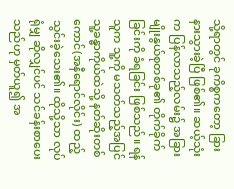သို့ရာတွင် ခုကိစ္စကတော့ ခြားနားသွားခဲ့ပြီ ဖြစ်၏။ ဆယ့်သုံးက ပြန်လာသည့်လမ်း၌ အခြားမျိုးနွယ်စုတစ်ခု၏ တိုက်ခိုက်ခြင်းကို ခံရခြင်း ဖြစ်သည်။ ရန်သူက သူ့ကို မသတ်သည့်အပြင် သူ့ခန္ဓာကိုယ်ထဲသို့ နတ်ဆိုးတစ်ကောင်(အနီရောင်လိုင်း) ထည့်သွင်းခဲ့သေး၏။ ထိုသို့သာ လုပ်ရုံမျှ ဆိုလျှင်ပင် သင်ခန်းစာပေးသည်ဟု မှတ်ယူ၍ အ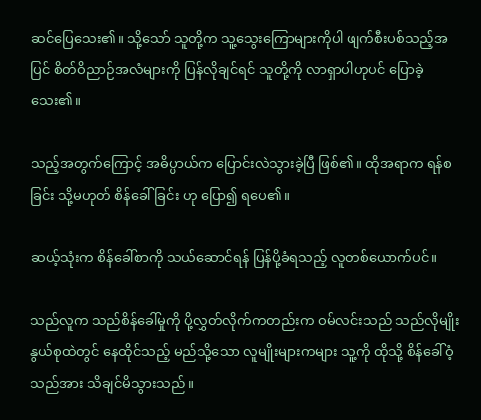ဆင်ပြေသေး၏။ သို့သော် သူတို့က သူ့သွေးကြောများကိုပါ ဖျက်စီးပစ်သည့်အပြင် စိတ်ဝိညာဉ်အလံများကို ပြန်လိုချင်ရင် သူတို့ကို လာရှာပါဟုပင် ပြောခဲ့သေး၏။

သည့်အတွက်ကြောင့် အဓိပ္ပာယ်က ပြောင်းလဲသွားခဲ့ပြီ ဖြစ်၏။ ထိုအရာက ရန်စခြင်း သို့မဟုတ် စိန်ခေါ်ခြင်း ဟု ပြော၍ ရပေ၏။

ဆယ့်သုံးက စိန်ခေါ်စာကို သယ်ဆောင်ရန် ပြန်ပို့ခံရသည့် လူတစ်ယောက်ပင်။

သည်လူက သည်စိန်ခေါ်မှုကို ပို့လွှတ်လိုက်ကတည်းက ဝမ်လင်းသည် သည်လိုမျိုးနွယ်စုထဲတွင် နေထိုင်သည့် မည်သို့သော လူမျိုးများကများ သူ့ကို ထိုသို့ စိန်ခေါ်ဝံ့သည်အား သိချင်မိသွားသည်။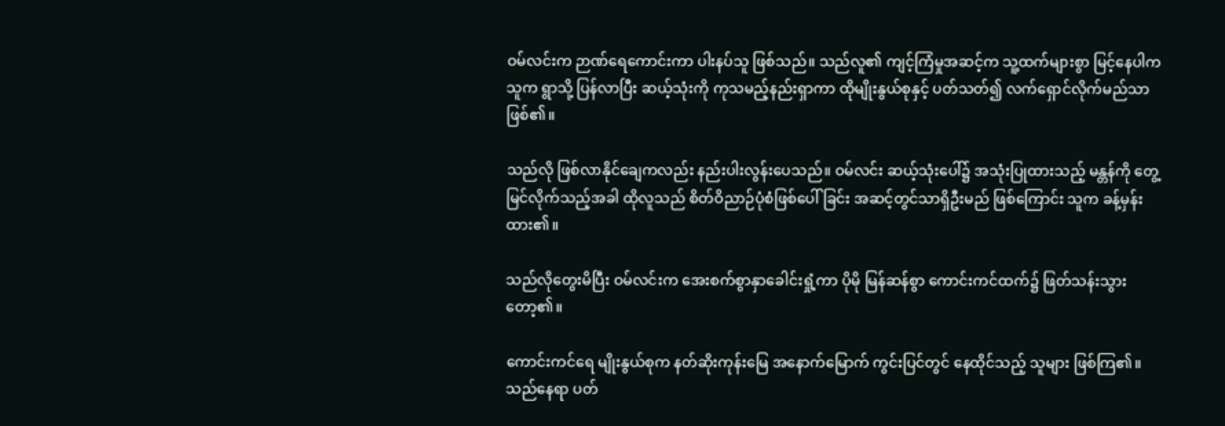ဝမ်လင်းက ဉာဏ်ရေကောင်းကာ ပါးနပ်သူ ဖြစ်သည်။ သည်လူ၏ ကျင့်ကြံမှုအဆင့်က သူ့ထက်များစွာ မြင့်နေပါက သူက ရွာသို့ ပြန်လာပြီး ဆယ့်သုံးကို ကုသမည့်နည်းရှာကာ ထိုမျိုးနွယ်စုနှင့် ပတ်သတ်၍ လက်ရှောင်လိုက်မည်သာ ဖြစ်၏။

သည်လို ဖြစ်လာနိုင်ချေကလည်း နည်းပါးလွန်းပေသည်။ ဝမ်လင်း ဆယ့်သုံးပေါ်၌ အသုံးပြုထားသည့် မန္တန်ကို တွေ့မြင်လိုက်သည့်အခါ ထိုလူသည် စိတ်ဝိညာဉ်ပုံစံဖြစ်ပေါ်ခြင်း အဆင့်တွင်သာရှိဦးမည် ဖြစ်ကြောင်း သူက ခန့်မှန်းထား၏။

သည်လိုတွေးမိပြီး ဝမ်လင်းက အေးစက်စွာနှာခေါင်းရှုံ့ကာ ပိုမို မြန်ဆန်စွာ ကောင်းကင်ထက်၌ ဖြတ်သန်းသွားတော့၏။

ကောင်းကင်ရေ မျိုးနွယ်စုက နတ်ဆိုးကုန်းမြေ အနောက်မြောက် ကွင်းပြင်တွင် နေထိုင်သည့် သူများ ဖြစ်ကြ၏။ သည်နေရာ ပတ်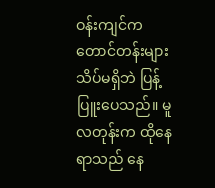ဝန်းကျင်က တောင်တန်းများ သိပ်မရှိဘဲ ပြန့်ပြူးပေသည်။ မူလတုန်းက ထိုနေရာသည် နေ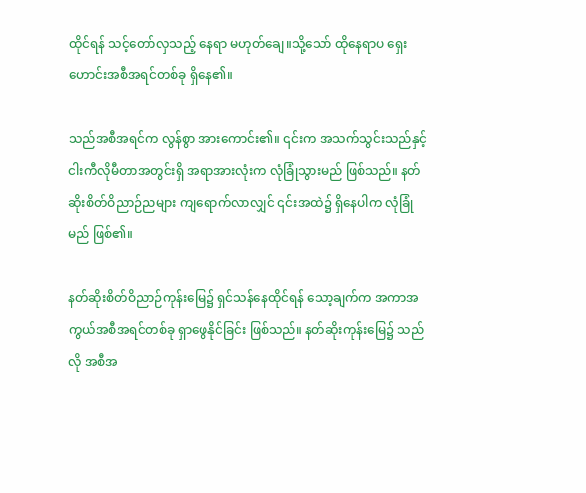ထိုင်ရန် သင့်တော်လှသည့် နေရာ မဟုတ်ချေ။သို့သော် ထိုနေရာပ ရှေးဟောင်းအစီအရင်တစ်ခု ရှိနေ၏။

သည်အစီအရင်က လွန်စွာ အားကောင်း၏။ ၎င်းက အသက်သွင်းသည်နှင့် ငါးကီလိုမီတာအတွင်းရှိ အရာအားလုံးက လုံခြုံသွားမည် ဖြစ်သည်။ နတ်ဆိုးစိတ်ဝိညာဉ်ညများ ကျရောက်လာလျှင် ၎င်းအထဲ၌ ရှိနေပါက လုံခြုံမည် ဖြစ်၏။

နတ်ဆိုးစိတ်ဝိညာဉ်ကုန်းမြေ၌ ရှင်သန်နေထိုင်ရန် သော့ချက်က အကာအကွယ်အစီအရင်တစ်ခု ရှာဖွေနိုင်ခြင်း ဖြစ်သည်။ နတ်ဆိုးကုန်းမြေ၌ သည်လို အစီအ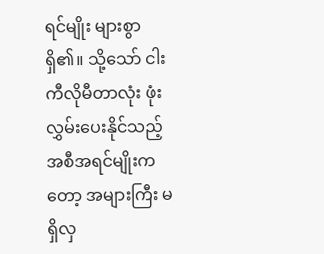ရင်မျိုး များစွာ ရှိ၏။ သို့သော် ငါးကီလိုမီတာလုံး ဖုံးလွှမ်းပေးနိုင်သည့် အစီအရင်မျိုးကတော့ အများကြီး မရှိလှ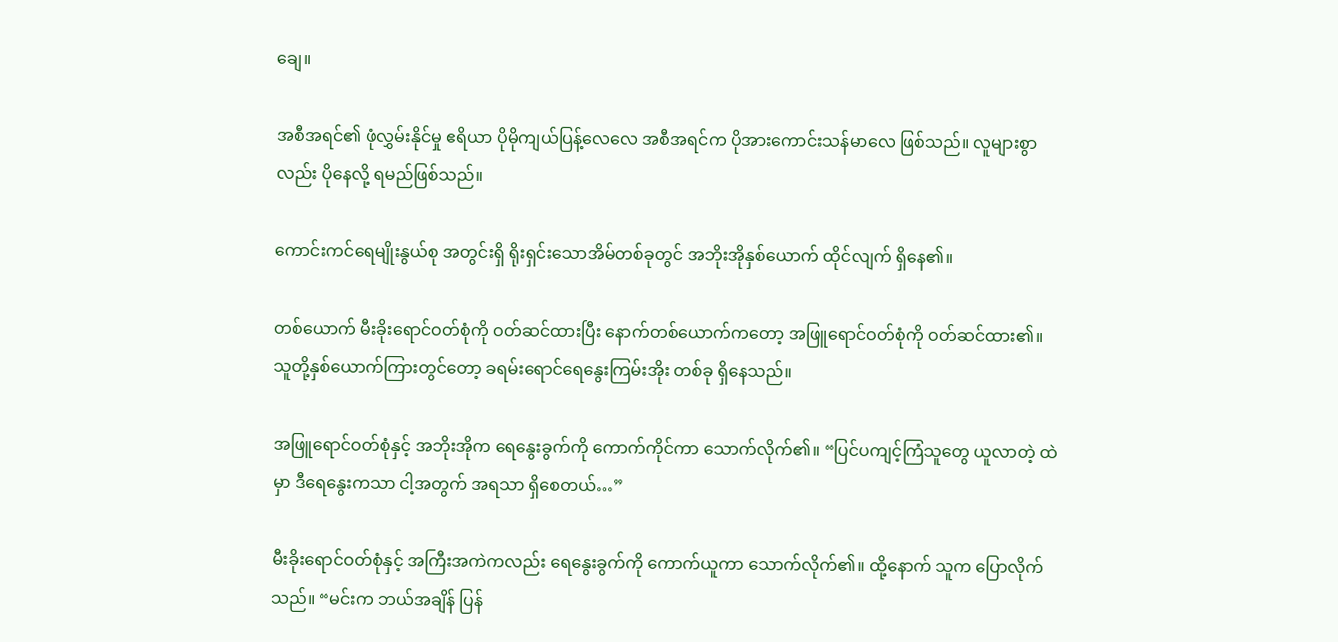ချေ။

အစီအရင်၏ ဖုံလွှမ်းနိုင်မှု ဧရိယာ ပိုမိုကျယ်ပြန့်လေလေ အစီအရင်က ပိုအားကောင်းသန်မာလေ ဖြစ်သည်။ လူများစွာလည်း ပိုနေလို့ ရမည်ဖြစ်သည်။

ကောင်းကင်ရေမျိုးနွယ်စု အတွင်းရှိ ရိုးရှင်းသောအိမ်တစ်ခုတွင် အဘိုးအိုနှစ်ယောက် ထိုင်လျက် ရှိနေ၏။

တစ်ယောက် မီးခိုးရောင်ဝတ်စုံကို ဝတ်ဆင်ထားပြီး နောက်တစ်ယောက်ကတော့ အဖြူရောင်ဝတ်စုံကို ဝတ်ဆင်ထား၏။ သူတို့နှစ်ယောက်ကြားတွင်တော့ ခရမ်းရောင်ရေနွေးကြမ်းအိုး တစ်ခု ရှိနေသည်။

အဖြူရောင်ဝတ်စုံနှင့် အဘိုးအိုက ရေနွေးခွက်ကို ကောက်ကိုင်ကာ သောက်လိုက်၏။ “ပြင်ပကျင့်ကြံသူတွေ ယူလာတဲ့ ထဲမှာ ဒီရေနွေးကသာ ငါ့အတွက် အရသာ ရှိစေတယ်…”

မီးခိုးရောင်ဝတ်စုံနှင့် အကြီးအကဲကလည်း ရေနွေးခွက်ကို ကောက်ယူကာ သောက်လိုက်၏။ ထို့နောက် သူက ပြောလိုက်သည်။ “မင်းက ဘယ်အချိန် ပြန်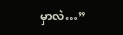မှာလဲ…”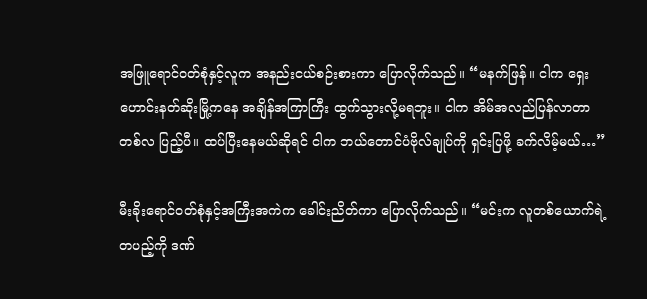အဖြူရောင်ဝတ်စုံနှင့်လူက အနည်းငယ်စဉ်းစားကာ ပြောလိုက်သည်။ “မနက်ဖြန်။ ငါက ရှေးဟောင်းနတ်ဆိုးမြို့ကနေ အချိန်အကြာကြီး ထွက်သွားလို့မရဘူး။ ငါက အိမ်အလည်ပြန်လာတာ တစ်လ ပြည့်ပီ။ ထပ်ပြီးနေမယ်ဆိုရင် ငါက ဘယ်တောင်ပံဗိုလ်ချုပ်ကို ရှင်းပြဖို့ ခက်လိမ့်မယ်…”

မီးခိုးရောင်ဝတ်စုံနှင့်အကြီးအကဲက ခေါင်းညိတ်ကာ ပြောလိုက်သည်။ “မင်းက လူတစ်ယောက်ရဲ့ တပည့်ကို ဒဏ်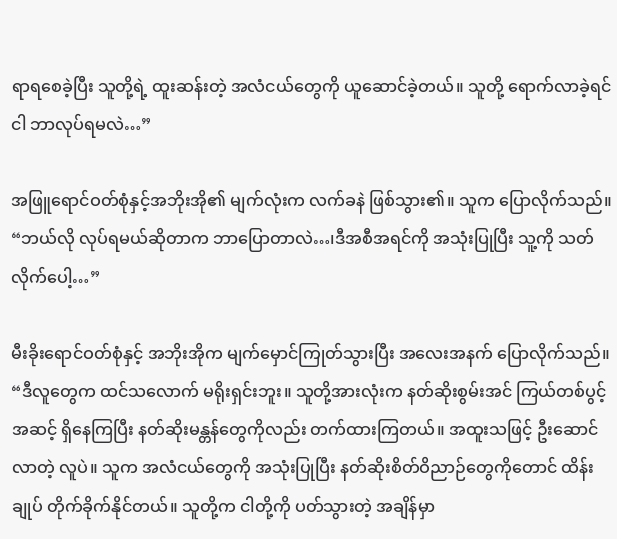ရာရစေခဲ့ပြီး သူတို့ရဲ့ ထူးဆန်းတဲ့ အလံငယ်တွေကို ယူဆောင်ခဲ့တယ်။ သူတို့ ရောက်လာခဲ့ရင် ငါ ဘာလုပ်ရမလဲ…”

အဖြူရောင်ဝတ်စုံနှင့်အဘိုးအို၏ မျက်လုံးက လက်ခနဲ ဖြစ်သွား၏။ သူက ပြောလိုက်သည်။ “ဘယ်လို လုပ်ရမယ်ဆိုတာက ဘာပြောတာလဲ…၊ဒီအစီအရင်ကို အသုံးပြုပြီး သူ့ကို သတ်လိုက်ပေါ့…”

မီးခိုးရောင်ဝတ်စုံနှင့် အဘိုးအိုက မျက်မှောင်ကြုတ်သွားပြီး အလေးအနက် ပြောလိုက်သည်။ “ဒီလူတွေက ထင်သလောက် မရိုးရှင်းဘူး။ သူတို့အားလုံးက နတ်ဆိုးစွမ်းအင် ကြယ်တစ်ပွင့် အဆင့် ရှိနေကြပြီး နတ်ဆိုးမန္တန်တွေကိုလည်း တက်ထားကြတယ်။ အထူးသဖြင့် ဦးဆောင်လာတဲ့ လူပဲ။ သူက အလံငယ်တွေကို အသုံးပြုပြီး နတ်ဆိုးစိတ်ဝိညာဉ်တွေကိုတောင် ထိန်းချုပ် တိုက်ခိုက်နိုင်တယ်။ သူတို့က ငါတို့ကို ပတ်သွားတဲ့ အချိန်မှာ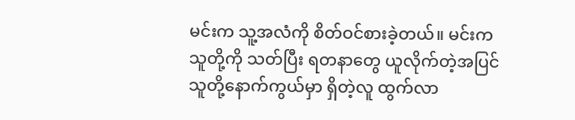မင်းက သူ့အလံကို စိတ်ဝင်စားခဲ့တယ်။ မင်းက သူတို့ကို သတ်ပြီး ရတနာတွေ ယူလိုက်တဲ့အပြင် သူတို့နောက်ကွယ်မှာ ရှိတဲ့လူ ထွက်လာ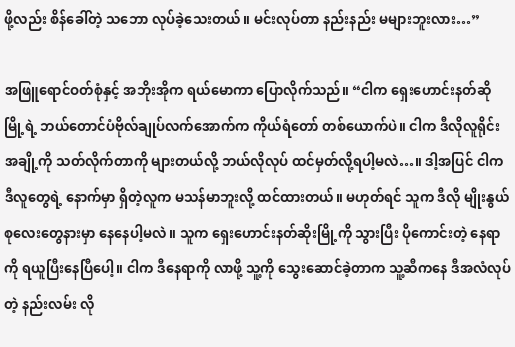ဖို့လည်း စိန်ခေါ်တဲ့ သဘော လုပ်ခဲ့သေးတယ်။ မင်းလုပ်တာ နည်းနည်း မများဘူးလား…”

အဖြူရောင်ဝတ်စုံနှင့် အဘိုးအိုက ရယ်မောကာ ပြောလိုက်သည်။ “ငါက ရှေးဟောင်းနတ်ဆိုမြို့ရဲ့ ဘယ်တောင်ပံဗိုလ်ချုပ်လက်အောက်က ကိုယ်ရံတော် တစ်ယောက်ပဲ။ ငါက ဒီလိုလူရိုင်းအချို့ကို သတ်လိုက်တာကို များတယ်လို့ ဘယ်လိုလုပ် ထင်မှတ်လို့ရပါ့မလဲ…။ ဒါ့အပြင် ငါက ဒီလူတွေရဲ့ နောက်မှာ ရှိတဲ့လူက မသန်မာဘူးလို့ ထင်ထားတယ်။ မဟုတ်ရင် သူက ဒီလို မျိုးနွယ်စုလေးတွေနားမှာ နေနေပါ့မလဲ။ သူက ရှေးဟောင်းနတ်ဆိုးမြို့ကို သွားပြီး ပိုကောင်းတဲ့ နေရာကို ရယူပြီးနေပြီပေါ့။ ငါက ဒီနေရာကို လာဖို့ သူ့ကို သွေးဆောင်ခဲ့တာက သူ့ဆီကနေ ဒီအလံလုပ်တဲ့ နည်းလမ်း လို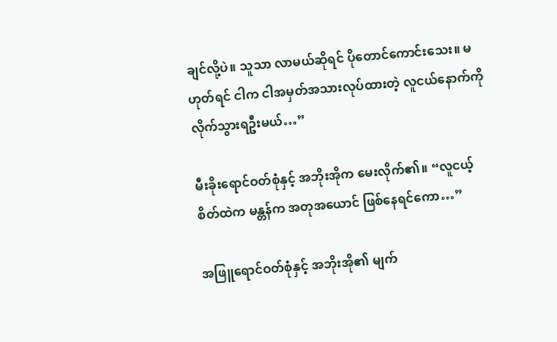ချင်လို့ပဲ။ သူသာ လာမယ်ဆိုရင် ပိုတောင်ကောင်းသေး။ မဟုတ်ရင် ငါက ငါအမှတ်အသားလုပ်ထားတဲ့ လူငယ်နောက်ကို လိုက်သွားရဦးမယ်…”

မီးခိုးရောင်ဝတ်စုံနှင့် အဘိုးအိုက မေးလိုက်၏။ “လူငယ့် စိတ်ထဲက မန္တန်က အတုအယောင် ဖြစ်နေရင်ကော…”

အဖြူရောင်ဝတ်စုံနှင့် အဘိုးအို၏ မျက်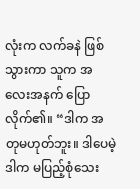လုံးက လက်ခနဲ ဖြစ်သွားကာ သူက အလေးအနက် ပြောလိုက်၏။ “ဒါက အတုမဟုတ်ဘူး။ ဒါပေမဲ့ ဒါက မပြည့်စုံသေး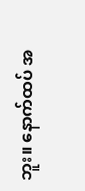ဘူး။ နောက်ထပ် အ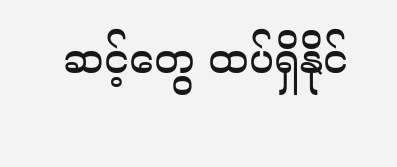ဆင့်တွေ ထပ်ရှိနိုင်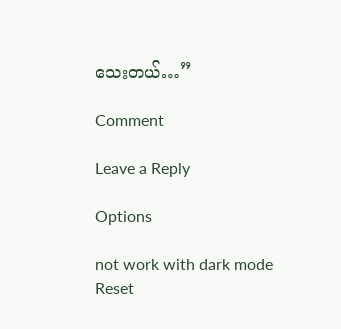သေးတယ်…”

Comment

Leave a Reply

Options

not work with dark mode
Reset